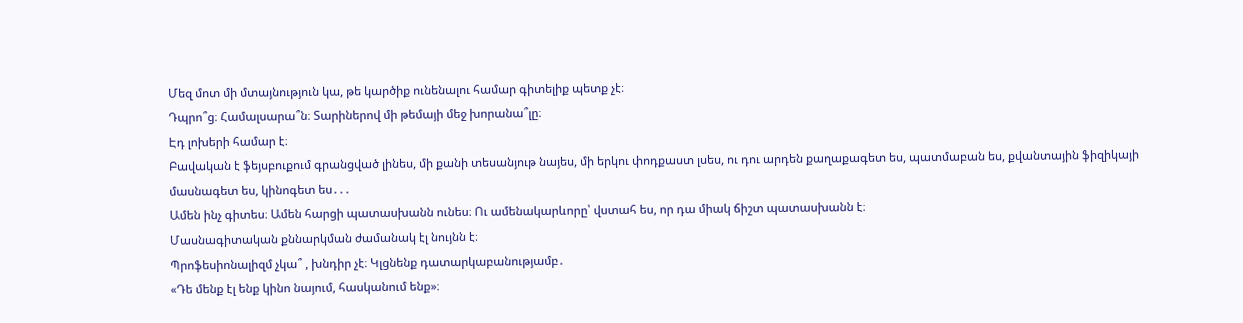Մեզ մոտ մի մտայնություն կա, թե կարծիք ունենալու համար գիտելիք պետք չէ։
Դպրո՞ց։ Համալսարա՞ն։ Տարիներով մի թեմայի մեջ խորանա՞լը։
Էդ լոխերի համար է։
Բավական է ֆեյսբուքում գրանցված լինես, մի քանի տեսանյութ նայես, մի երկու փոդքաստ լսես, ու դու արդեն քաղաքագետ ես, պատմաբան ես, քվանտային ֆիզիկայի մասնագետ ես, կինոգետ ես․․․
Ամեն ինչ գիտես։ Ամեն հարցի պատասխանն ունես։ Ու ամենակարևորը՝ վստահ ես, որ դա միակ ճիշտ պատասխանն է։
Մասնագիտական քննարկման ժամանակ էլ նույնն է։
Պրոֆեսիոնալիզմ չկա՞ , խնդիր չէ։ Կլցնենք դատարկաբանությամբ․
«Դե մենք էլ ենք կինո նայում, հասկանում ենք»։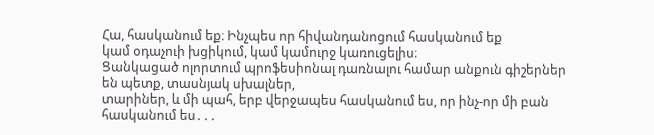Հա, հասկանում եք։ Ինչպես որ հիվանդանոցում հասկանում եք
կամ օդաչուի խցիկում, կամ կամուրջ կառուցելիս։
Ցանկացած ոլորտում պրոֆեսիոնալ դառնալու համար անքուն գիշերներ են պետք, տասնյակ սխալներ,
տարիներ, և մի պահ, երբ վերջապես հասկանում ես, որ ինչ-որ մի բան հասկանում ես․․․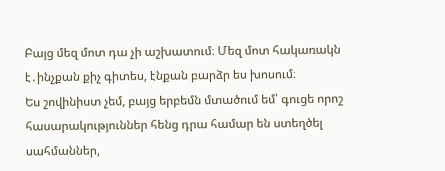Բայց մեզ մոտ դա չի աշխատում։ Մեզ մոտ հակառակն է․ինչքան քիչ գիտես, էնքան բարձր ես խոսում։
Ես շովինիստ չեմ, բայց երբեմն մտածում եմ՝ գուցե որոշ հասարակություններ հենց դրա համար են ստեղծել սահմաններ,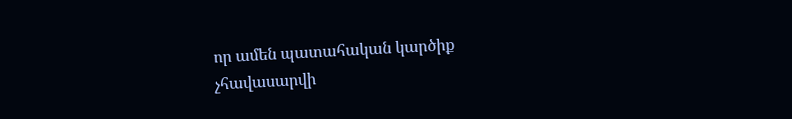որ ամեն պատահական կարծիք չհավասարվի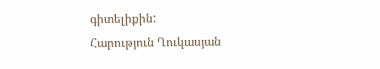գիտելիքին:
Հարություն Ղուկասյան